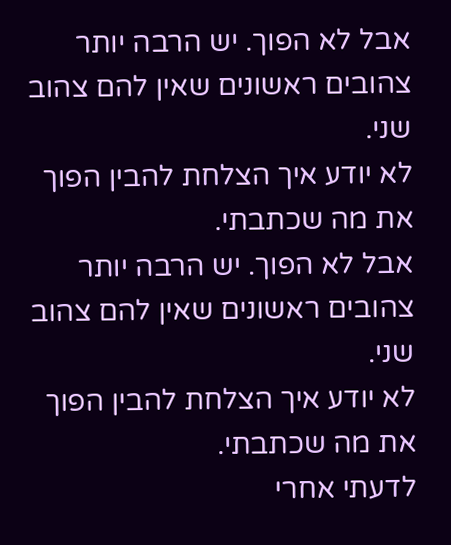אבל לא הפוך. יש הרבה יותר צהובים ראשונים שאין להם צהוב שני.
לא יודע איך הצלחת להבין הפוך את מה שכתבתי.
אבל לא הפוך. יש הרבה יותר צהובים ראשונים שאין להם צהוב שני.
לא יודע איך הצלחת להבין הפוך את מה שכתבתי.
לדעתי אחרי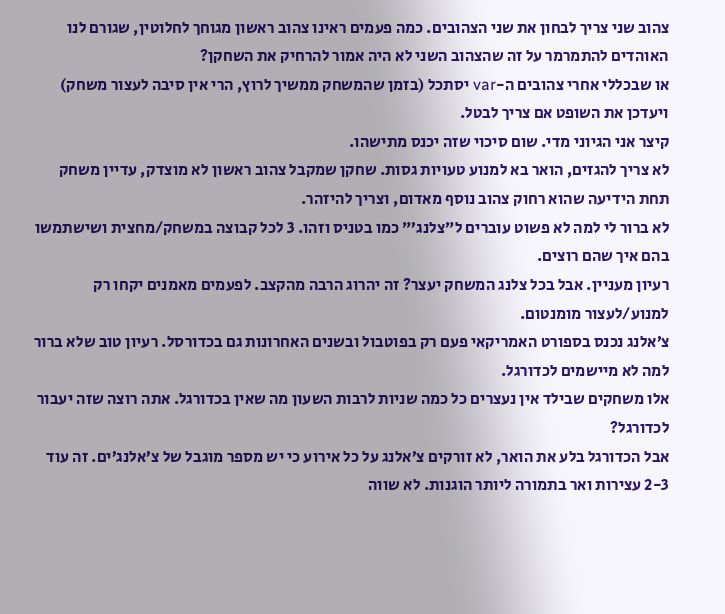צהוב שני צריך לבחון את שני הצהובים. כמה פעמים ראינו צהוב ראשון מגוחך לחלוטין, שגורם לנו האוהדים להתמרמר על זה שהצהוב השני לא היה אמור להרחיק את השחקן?
או שבכללי אחרי צהובים ה-var יסתכל (בזמן שהמשחק ממשיך לרוץ, הרי אין סיבה לעצור משחק) ויעדכן את השופט אם צריך לבטל.
קיצר אני הגיוני מדי. שום סיכוי שזה יכנס מתישהו.
לא צריך להגזים, הואר בא למנוע טעויות גסות. שחקן שמקבל צהוב ראשון לא מוצדק, עדיין משחק תחת הידיעה שהוא רחוק צהוב נוסף מאדום, וצריך להיזהר.
לא ברור לי למה לא פשוט עוברים ל”צלנג’” כמו בטניס וזהו. 3 לכל קבוצה במשחק/מחצית ושישתמשו בהם איך שהם רוצים.
רעיון מעניין. אבל בכל צלנג המשחק יעצר? זה יהרוג הרבה מהקצב. לפעמים מאמנים יקחו רק למנוע/לעצור מומנטום.
צ’אלנג נכנס בספורט האמריקאי פעם רק בפוטבול ובשנים האחרונות גם בכדורסל. רעיון טוב שלא ברור למה לא מיישמים לכדורגל.
אלו משחקים שבילד אין נעצרים כל כמה שניות לרבות השעון מה שאין בכדורגל. אתה רוצה שזה יעבור לכדורגל?
אבל הכדורגל בלע את הואר, לא זורקים צ’אלנג על כל אירוע כי יש מספר מוגבל של צ’אלנג’ים. זה עוד 2-3 עצירות ואר בתמורה ליותר הוגנות. לא שווה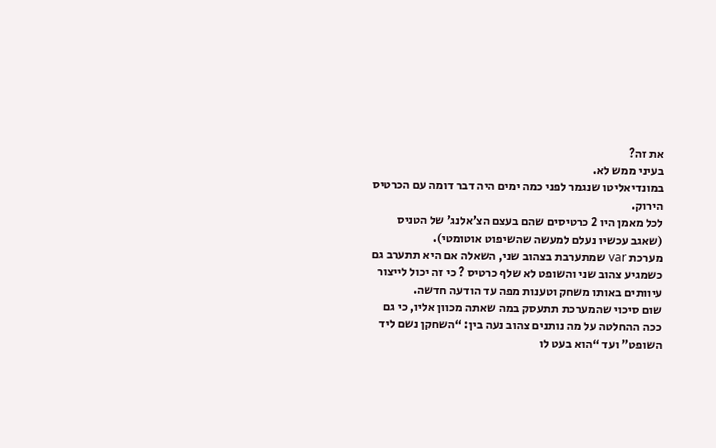את זה?
בעיני ממש לא.
במונדיאליטו שנגמר לפני כמה ימים היה דבר דומה עם הכרטיס הירוק.
לכל מאמן היו 2 כרטיסים שהם בעצם הצ’אלנג’ של הטניס (שאגב עכשיו נעלם למעשה שהשיפוט אוטומטי).
מערכת var שמתערבת בצהוב שני, השאלה אם היא תתערב גם כשמגיע צהוב שני והשופט לא שלף כרטיס ? כי זה יכול לייצור עיוותים באותו משחק וטענות מפה עד הודעה חדשה.
שום סיכוי שהמערכת תתעסק במה שאתה מכוון אליו, כי גם ככה ההחלטה על מה נותנים צהוב נעה בין: “השחקן נשם ליד השופט” ועד “הוא בעט לו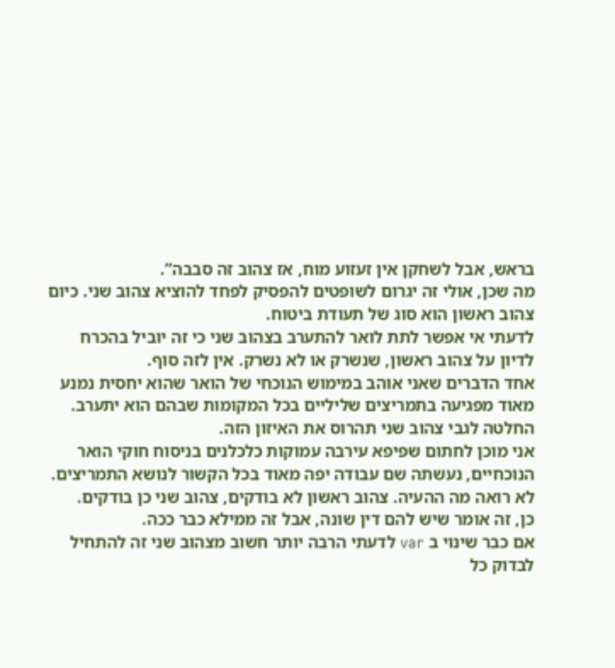בראש, אבל לשחקן אין זעזוע מוח, אז צהוב זה סבבה”.
מה שכן, אולי זה יגרום לשופטים להפסיק לפחד להוציא צהוב שני. כיום צהוב ראשון הוא סוג של תעודת ביטוח.
לדעתי אי אפשר לתת לואר להתערב בצהוב שני כי זה יוביל בהכרח לדיון על צהוב ראשון, שנשרק או לא נשרק. אין לזה סוף.
אחד הדברים שאני אוהב במימוש הנוכחי של הואר שהוא יחסית נמנע מאוד מפגיעה בתמריצים שליליים בכל המקומות שבהם הוא יתערב. החלטה לגבי צהוב שני תהרוס את האיזון הזה.
אני מוכן לחתום שפיפא עירבה עמוקות כלכלנים בניסוח חוקי הואר הנוכחיים, נעשתה שם עבודה יפה מאוד בכל הקשור לנושא התמריצים.
לא רואה מה ההעיה. צהוב ראשון לא בודקים, צהוב שני כן בודקים.
כן, זה אומר שיש להם דין שונה, אבל זה ממילא כבר ככה.
אם כבר שינוי ב var לדעתי הרבה יותר חשוב מצהוב שני זה להתחיל לבדוק כל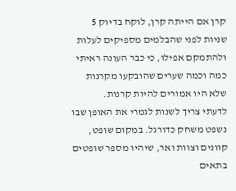קרן אם הייתה קרן, לוקח בדיוק 5 שניות לפני שהבלמים מספיקים לעלות ולהתמקם אפילו, כי כבר העונה ראיתי כמה וכמה שערים שהובקעו מקרנות שלא היו אמורים להיות קרנות.
לדעתי צריך לשנות לגמרי את האופן שבו נשפט משחק כדורגל. במקום שופט, קוונים וצוות ואר, שיהיו מספר שופטים בתאים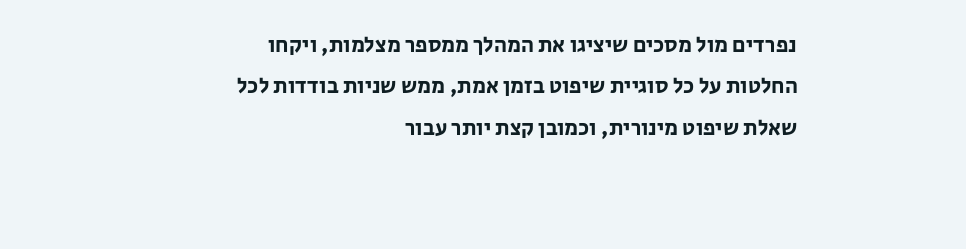נפרדים מול מסכים שיציגו את המהלך ממספר מצלמות, ויקחו החלטות על כל סוגיית שיפוט בזמן אמת, ממש שניות בודדות לכל שאלת שיפוט מינורית, וכמובן קצת יותר עבור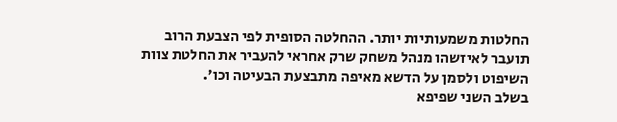החלטות משמעותיות יותר. ההחלטה הסופית לפי הצבעת הרוב תועבר לאיזשהו מנהל משחק שרק אחראי להעביר את החלטת צוות השיפוט ולסמן על הדשא מאיפה מתבצעת הבעיטה וכו’.
בשלב השני שפיפא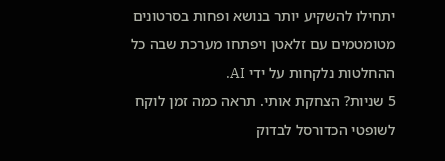יתחילו להשקיע יותר בנושא ופחות בסרטונים מטומטמים עם זלאטן ויפתחו מערכת שבה כל ההחלטות נלקחות על ידי AI.
5 שניות? הצחקת אותי. תראה כמה זמן לוקח לשופטי הכדורסל לבדוק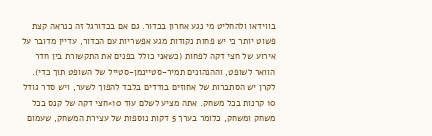בווידאו ולהחליט מי נגע אחרון בכדור. גם אם בכדורגל זה כנראה קצת פשוט יותר כי יש פחות נקודות מגע אפשריות עם הכדור, עדיין מדובר על אירוע של חצי דקה לפחות (כשאני כולל בפנים את התקשורת בין חדר הוואר לשופט, וההנהונים תמיר-סטיינמן-סטייל של השופט תוך כדי).
לקרן יש הסתברות של אחוזים בודדים בלבד להפוך לשער, ויש סדר גודל 10 קרנות בכל משחק. אתה מציע לשלם עוד 10×חצי דקה של קנס בכל משחק ומשחק, כלומר בערך 5 דקות נוספות של עצירת המשחק, שעמום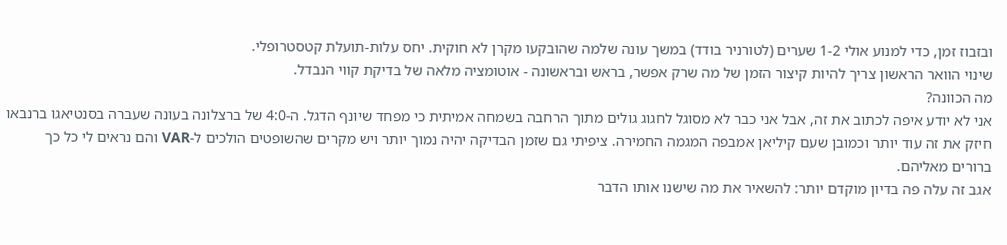ובזבוז זמן, כדי למנוע אולי 1-2 שערים (לטורניר בודד) במשך עונה שלמה שהובקעו מקרן לא חוקית. יחס עלות-תועלת קטסטרופלי.
שינוי הוואר הראשון צריך להיות קיצור הזמן של מה שרק אפשר, בראש ובראשונה - אוטומציה מלאה של בדיקת קווי הנבדל.
מה הכוונה?
אני לא יודע איפה לכתוב את זה, אבל אני כבר לא מסוגל לחגוג גולים מתוך הרחבה בשמחה אמיתית כי מפחד שיונף הדגל. ה-4:0 של ברצלונה בעונה שעברה בסנטיאגו ברנבאו חיזק את זה עוד יותר וכמובן שעם קיליאן אמבפה המגמה החמירה. ציפיתי גם שזמן הבדיקה יהיה נמוך יותר ויש מקרים שהשופטים הולכים ל-VAR והם נראים לי כל כך ברורים מאליהם.
אגב זה עלה פה בדיון מוקדם יותר: להשאיר את מה שישנו אותו הדבר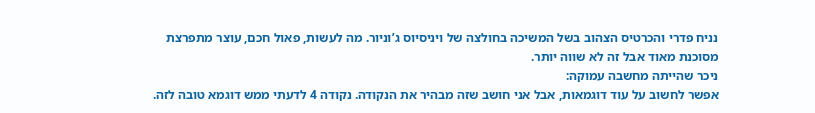נניח פדרי והכרטיס הצהוב בשל המשיכה בחולצה של ויניסיוס ג’וניור. מה לעשות, פאול חכם, עוצר מתפרצת מסוכנת מאוד אבל זה לא שווה יותר.
ניכר שהייתה מחשבה עמוקה:
אפשר לחשוב על עוד דוגמאות, אבל אני חושב שזה מבהיר את הנקודה. נקודה 4 לדעתי ממש דוגמא טובה לזה.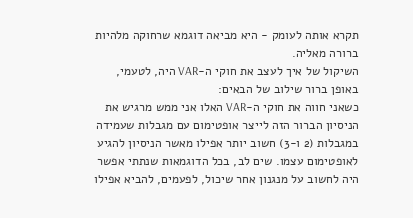תקרא אותה לעומק - היא מביאה דוגמא שרחוקה מלהיות ברורה מאליה.
השיקול של איך לעצב את חוקי ה-VAR היה, לטעמי, באופן ברור שילוב של הבאים:
כשאני חווה את חוקי ה-VAR האלו אני ממש מרגיש את הניסיון הברור הזה לייצר אופטימום עם מגבלות שעמידה במגבלות (2 ו-3) חשוב יותר אפילו מאשר הניסיון להגיע לאופטימום עצמו. שים לב, בכל הדוגמאות שנתתי אפשר היה לחשוב על מנגנון אחר שיכול, לפעמים, להביא אפילו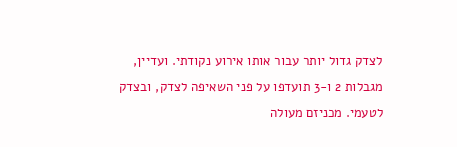לצדק גדול יותר עבור אותו אירוע נקודתי. ועדיין, מגבלות 2 ו-3 תועדפו על פני השאיפה לצדק, ובצדק לטעמי. מכניזם מעולה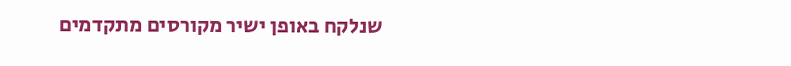שנלקח באופן ישיר מקורסים מתקדמים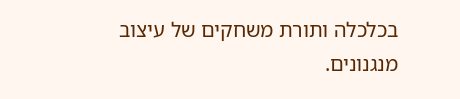בכלכלה ותורת משחקים של עיצוב מנגנונים.